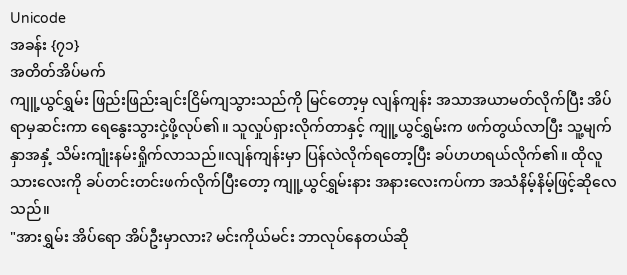Unicode
အခန်း {၇၁}
အတိတ်အိပ်မက်
ကျူ့ယွင်ရွှမ်း ဖြည်းဖြည်းချင်းငြိမ်ကျသွားသည်ကို မြင်တော့မှ လျန်ကျန်း အသာအယာမတ်လိုက်ပြီး အိပ်ရာမှဆင်းကာ ရေနွေးသွားငှဲ့ဖို့လုပ်၏။ သူလှုပ်ရှားလိုက်တာနှင့် ကျူ့ယွင်ရွှမ်းက ဖက်တွယ်လာပြီး သူ့မျက်နှာအနှံ့ သိမ်းကျုံးနမ်းရှိုက်လာသည်။လျန်ကျန်းမှာ ပြန်လဲလိုက်ရတော့ပြီး ခပ်ဟဟရယ်လိုက်၏။ ထိုလူသားလေးကို ခပ်တင်းတင်းဖက်လိုက်ပြီးတော့ ကျူ့ယွင်ရွှမ်းနား အနားလေးကပ်ကာ အသံနိမ့်နိမ့်ဖြင့်ဆိုလေသည်။
"အားရွှမ်း အိပ်ရော အိပ်ဦးမှာလား? မင်းကိုယ်မင်း ဘာလုပ်နေတယ်ဆို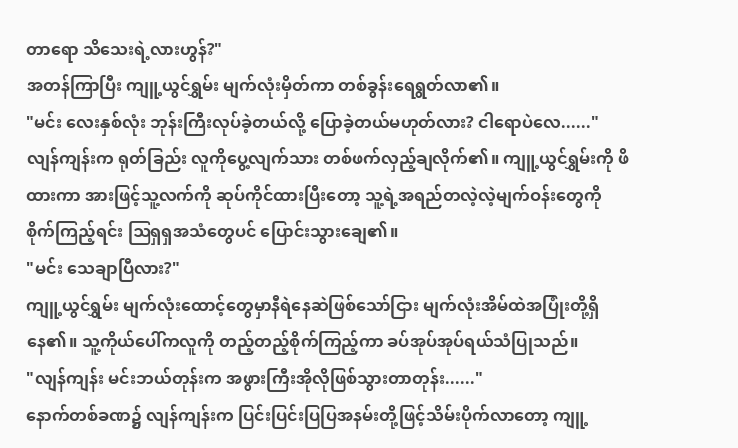တာရော သိသေးရဲ့လားဟွန်?"
အတန်ကြာပြီး ကျူ့ယွင်ရွှမ်း မျက်လုံးမှိတ်ကာ တစ်ခွန်းရေရွတ်လာ၏။
"မင်း လေးနှစ်လုံး ဘုန်းကြီးလုပ်ခဲ့တယ်လို့ ပြောခဲ့တယ်မဟုတ်လား? ငါရောပဲလေ......"
လျန်ကျန်းက ရုတ်ခြည်း လူကိုပွေ့လျက်သား တစ်ဖက်လှည့်ချလိုက်၏။ ကျူ့ယွင်ရွှမ်းကို ဖိထားကာ အားဖြင့်သူ့လက်ကို ဆုပ်ကိုင်ထားပြီးတော့ သူ့ရဲ့အရည်တလဲ့လဲ့မျက်ဝန်းတွေကို စိုက်ကြည့်ရင်း ဩရှရှအသံတွေပင် ပြောင်းသွားချေ၏။
"မင်း သေချာပြီလား?"
ကျူ့ယွင်ရွှမ်း မျက်လုံးထောင့်တွေမှာနီရဲနေဆဲဖြစ်သော်ငြား မျက်လုံးအိမ်ထဲအပြုံးတို့ရှိနေ၏။ သူ့ကိုယ်ပေါ်ကလူကို တည့်တည့်စိုက်ကြည့်ကာ ခပ်အုပ်အုပ်ရယ်သံပြုသည်။
"လျန်ကျန်း မင်းဘယ်တုန်းက အဖွားကြီးအိုလိုဖြစ်သွားတာတုန်း......"
နောက်တစ်ခဏ၌ လျန်ကျန်းက ပြင်းပြင်းပြပြအနမ်းတို့ဖြင့်သိမ်းပိုက်လာတော့ ကျူ့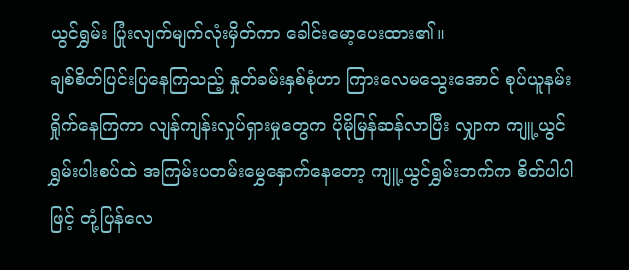ယွင်ရွှမ်း ပြုံးလျက်မျက်လုံးမှိတ်ကာ ခေါင်းမော့ပေးထား၏။
ချစ်စိတ်ပြင်းပြနေကြသည့် နှုတ်ခမ်းနှစ်စုံဟာ ကြားလေမသွေးအောင် စုပ်ယူနမ်းရှိုက်နေကြကာ လျန်ကျန်းလှုပ်ရှားမှုတွေက ပိုမိုမြန်ဆန်လာပြီး လျှာက ကျူ့ယွင်ရွှမ်းပါးစပ်ထဲ အကြမ်းပတမ်းမွှေနှောက်နေတော့ ကျူ့ယွင်ရွှမ်းဘက်က စိတ်ပါပါဖြင့် တုံ့ပြန်လေ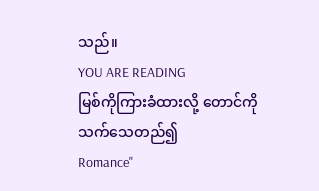သည်။
YOU ARE READING
မြစ်ကိုကြားခံထားလို့ တောင်ကိုသက်သေတည်၍
Romance"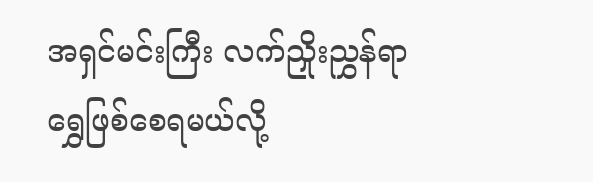အရှင်မင်းကြီး လက်ညှိုးညွှန်ရာ ရွှေဖြစ်စေရမယ်လို့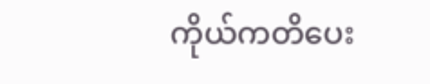ကိုယ်ကတိပေး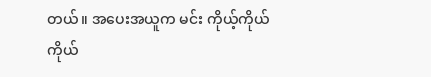တယ်။ အပေးအယူက မင်း ကိုယ့်ကိုယ်ကိုယ်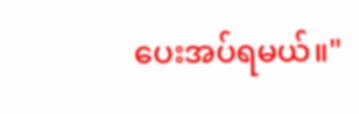ပေးအပ်ရမယ်။"